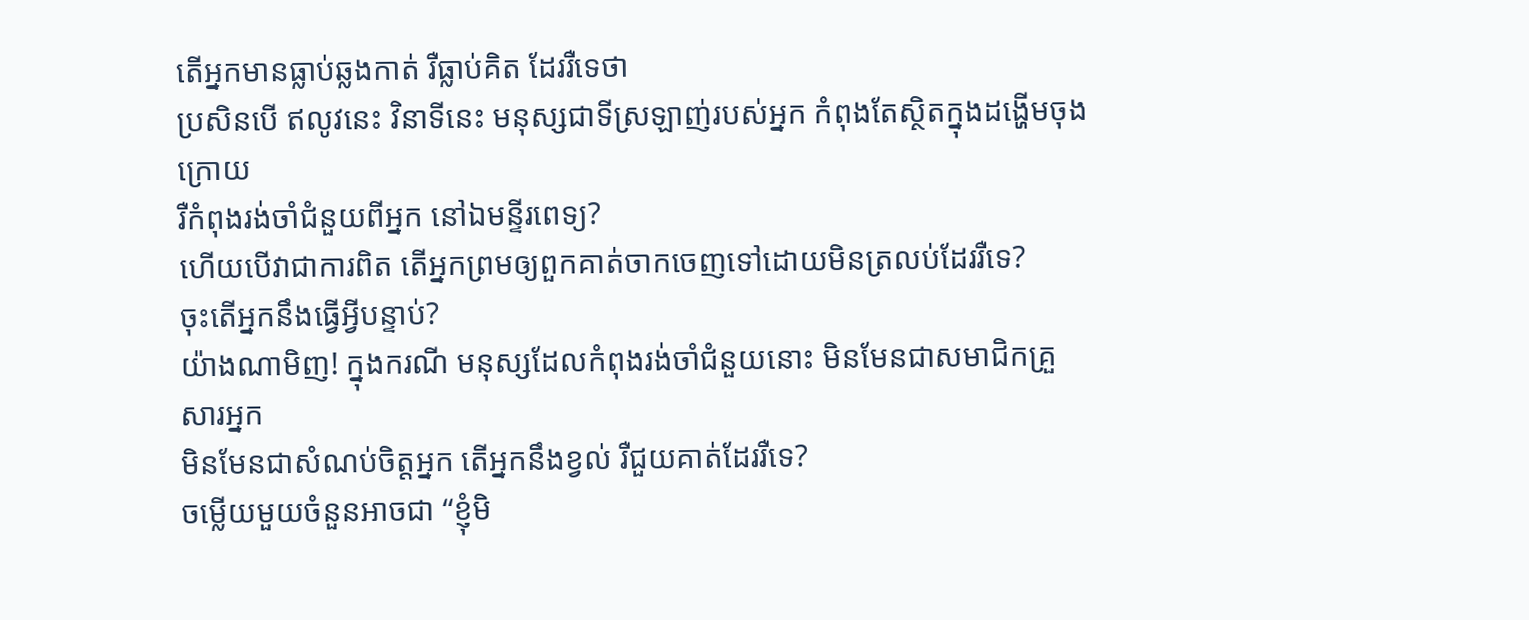តើអ្នកមានធ្លាប់ឆ្លងកាត់ រឺធ្លាប់គិត ដែររឺទេថា
ប្រសិនបើ ឥលូវនេះ វិនាទីនេះ មនុស្សជាទីស្រឡាញ់របស់អ្នក កំពុងតែស្ថិតក្នុងដង្ហើមចុងក្រោយ
រឺកំពុងរង់ចាំជំនួយពីអ្នក នៅឯមន្ទីរពេទ្យ?
ហើយបើវាជាការពិត តើអ្នកព្រមឲ្យពួកគាត់ចាកចេញទៅដោយមិនត្រលប់ដែររឺទេ?
ចុះតើអ្នកនឹងធ្វើអ្វីបន្ទាប់?
យ៉ាងណាមិញ! ក្នុងករណី មនុស្សដែលកំពុងរង់ចាំជំនួយនោះ មិនមែនជាសមាជិកគ្រួសារអ្នក
មិនមែនជាសំណប់ចិត្តអ្នក តើអ្នកនឹងខ្វល់ រឺជួយគាត់ដែររឺទេ?
ចម្លើយមួយចំនួនអាចជា “ខ្ញុំមិ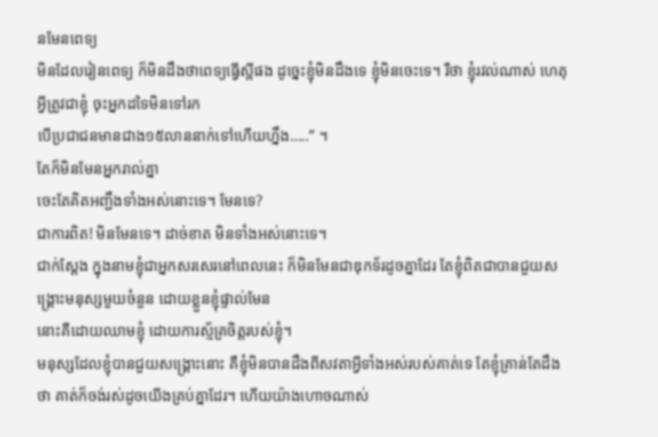នមែនពេទ្យ
មិនដែលរៀនពេទ្យ ក៏មិនដឹងថាពេទ្យធ្វើស្អីផង ដូច្នេះខ្ញុំមិនដឹងទេ ខ្ញុំមិនចេះទេ។ រឺថា ខ្ញុំរវល់ណាស់ ហេតុអ្វីត្រូវជាខ្ញុំ ចុះអ្នកដទៃមិនទៅរក
បើប្រជាជនមានជាង១៥លាននាក់ទៅហើយហ្នឹង…..” ។
តែក៏មិនមែនអ្នករាល់គ្នា
ចេះតែគិតអញ្ជឹងទាំងអស់នោះទេ។ មែនទេ?
ជាការពិត! មិនមែនទេ។ ដាច់ខាត មិនទាំងអស់នោះទេ។
ជាក់ស្តែង ក្នុងនាមខ្ញុំជាអ្នកសរសេរនៅពេលនេះ ក៏មិនមែនជាឌុកទ័រដូចគ្នាដែរ តែខ្ញុំពិតជាបានជួយសង្រ្គោះមនុស្សមួយចំនួន ដោយខ្លួនខ្ញុំផ្ទាល់មែន
នោះគឺដោយឈាមខ្ញុំ ដោយការស្ម័គ្រចិត្តរបស់ខ្ញុំ។
មនុស្សដែលខ្ញុំបានជួយសង្រ្គោះនោះ គឺខ្ញុំមិនបានដឹងពីសវតាអ្វីទាំងអស់របស់គាត់ទេ តែខ្ញុំគ្រាន់តែដឹងថា គាត់ក៏ចង់រស់ដូចយើងគ្រប់គ្នាដែរ។ ហើយយ៉ាងហោចណាស់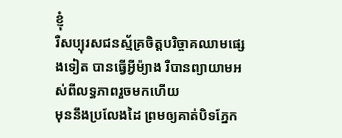ខ្ញុំ
រឺសប្បុរសជនស្ម័គ្រចិត្តបរិច្ចាគឈាមផ្សេងទៀត បានធ្វើអ្វីម៉្យាង រឺបានព្យាយាមអស់ពីលទ្ធភាពរួចមកហើយ
មុននឹងប្រលែងដៃ ព្រមឲ្យគាត់បិទភ្នែក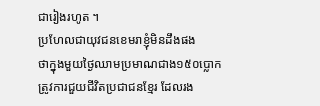ជារៀងរហូត ។
ប្រហែលជាយុវជនខេមរាខ្ញុំមិនដឹងផង
ថាក្នុងមួយថ្ងៃឈាមប្រមាណជាង១៥០ប្លោក ត្រូវការជួយជីវិតប្រជាជនខ្មែរ ដែលរង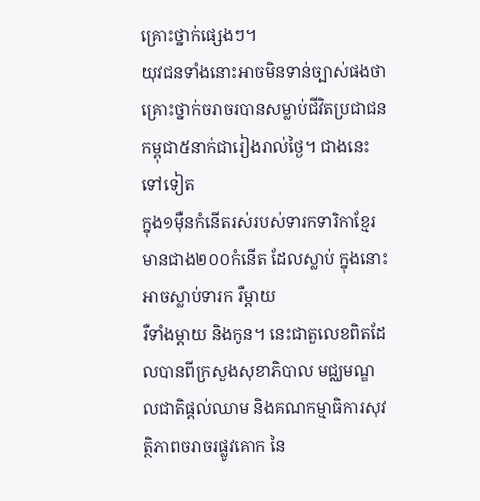គ្រោះថ្នាក់ផ្សេងៗ។
យុវជនទាំងនោះអាចមិនទាន់ច្បាស់ផងថា
គ្រោះថ្នាក់ចរាចរបានសម្លាប់ជីវិតប្រជាជនកម្ពុជា៥នាក់ជារៀងរាល់ថ្ងៃ។ ជាងនេះទៅទៀត
ក្នុង១ម៉ឺនកំនើតរស់របស់ទារកទារិកាខ្មែរ មានជាង២០០កំនើត ដែលស្លាប់ ក្នុងនោះអាចស្លាប់ទារក រឺម្តាយ
រឺទាំងម្តាយ និងកូន។ នេះជាតួលេខពិតដែលបានពីក្រសួងសុខាភិបាល មជ្ឈមណ្ឌលជាតិផ្តល់ឈាម និងគណកម្មាធិការសុវត្ថិភាពចរាចរផ្លូវគោក នៃ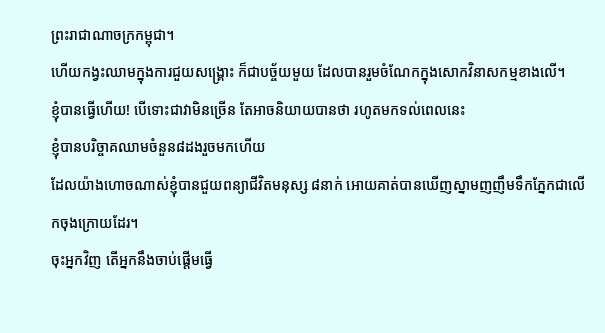ព្រះរាជាណាចក្រកម្ពុជា។
ហើយកង្វះឈាមក្នុងការជួយសង្រ្គោះ ក៏ជាបច្ច័យមួយ ដែលបានរួមចំណែកក្នុងសោកវិនាសកម្មខាងលើ។
ខ្ញុំបានធ្វើហើយ! បើទោះជាវាមិនច្រើន តែអាចនិយាយបានថា រហូតមកទល់ពេលនេះ
ខ្ញុំបានបរិច្ចាគឈាមចំនួន៨ដងរួចមកហើយ
ដែលយ៉ាងហោចណាស់ខ្ញុំបានជួយពន្យាជីវិតមនុស្ស ៨នាក់ អោយគាត់បានឃើញស្នាមញញឹមទឹកភ្នែកជាលើកចុងក្រោយដែរ។
ចុះអ្នកវិញ តើអ្នកនឹងចាប់ផ្តើមធ្វើ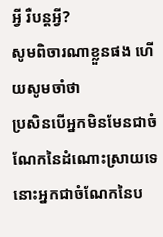អ្វី រឺបន្តអ្វី?
សូមពិចារណាខ្លួនផង ហើយសូមចាំថា
ប្រសិនបើអ្នកមិនមែនជាចំណែកនៃដំណោះស្រាយទេ នោះអ្នកជាចំណែកនៃប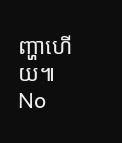ញ្ហាហើយ៕
No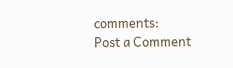comments:
Post a Comment